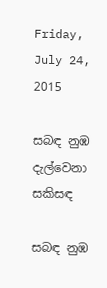Friday, July 24, 2015

සබඳ නුඹ දැල්වෙනා සකිසඳ

සබඳ නුඹ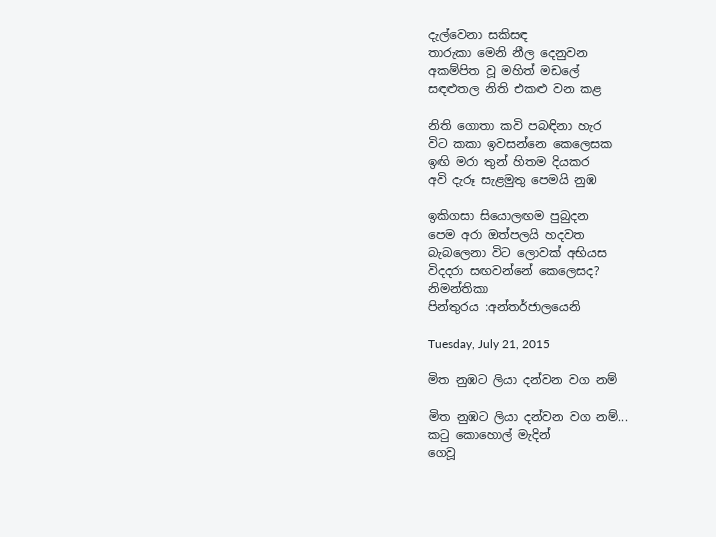දැල්වෙනා සකිසඳ
තාරුකා මෙනි නීල දෙනුවන
අකම්පිත වූ මහිත් මඩලේ
සඳළුතල නිති එකළු වන කළ

නිති ගොතා කවි පබඳිනා හැර
විට කකා ඉවසන්නෙ කෙලෙසක
ඉඟි මරා තුන් හිතම දියකර
අවි දැරූ සැළමුතු පෙමයි නුඹ

ඉකිගසා සියොලඟම පුබුදන
පෙම අරා ඔත්පලයි හදවත
බැබලෙනා විට ලොවක් අභියස
විදදරා සඟවන්නේ කෙලෙසද?
නිමන්තිකා
පින්තුරය :අන්තර්ජාලයෙනි

Tuesday, July 21, 2015

මිත නුඹට ලියා දන්වන වග නම්

මිත නුඹට ලියා දන්වන වග නම්...
කටු කොහොල් මැදින්
ගෙවූ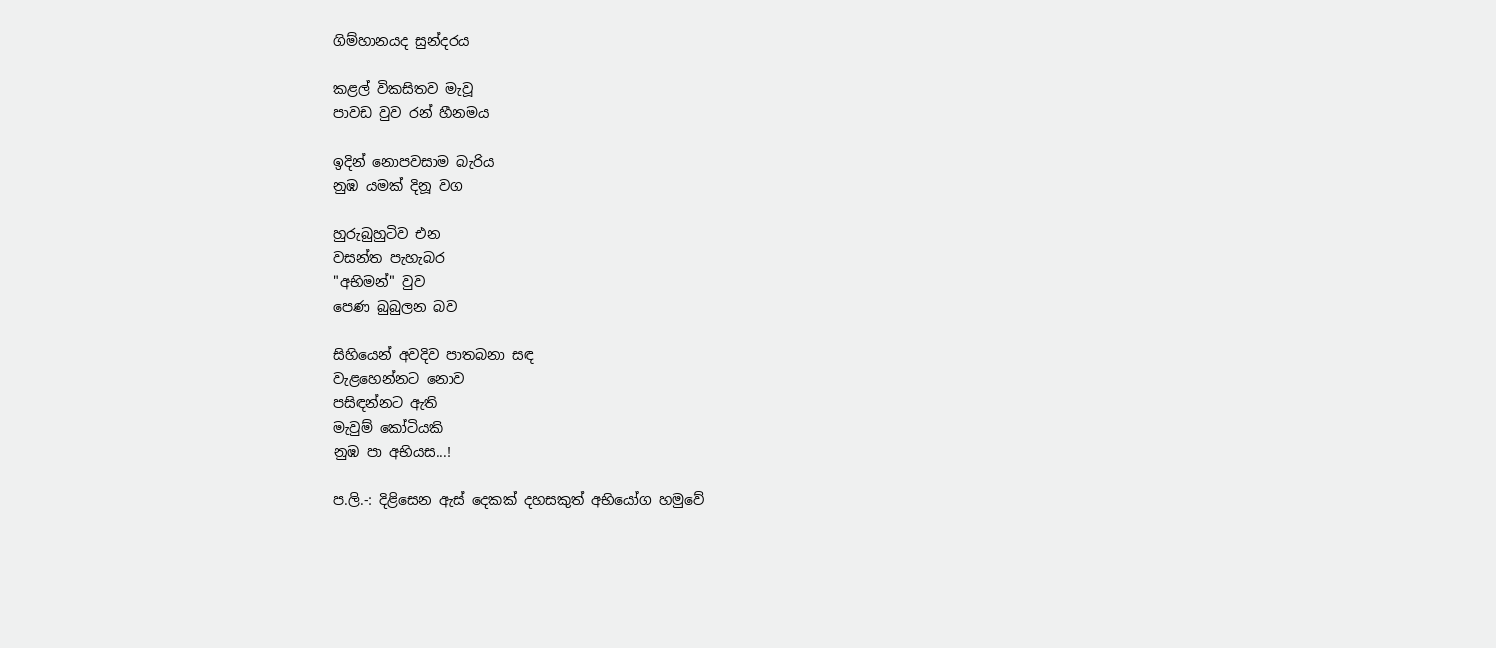ගිම්හානයද සුන්දරය

කළල් විකසිතව මැවූ
පාවඩ වුව රන් හීනමය

ඉදින් නොපවසාම බැරිය
නුඹ යමක් දිනූ වග

හුරුබුහුටිව එන
වසන්ත පැහැබර
"අභිමන්" වුව
පෙණ බුබුලන බව

සිහියෙන් අවදිව පාතබනා සඳ
වැළහෙන්නට නොව
පසිඳන්නට ඇති
මැවුම් කෝටියකි
නුඹ පා අභියස...!

ප.ලි.-: දිළිසෙන ඇස් දෙකක් දහසකුත් අභියෝග හමුවේ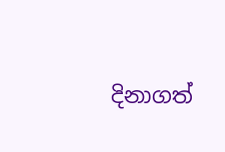දිනාගත්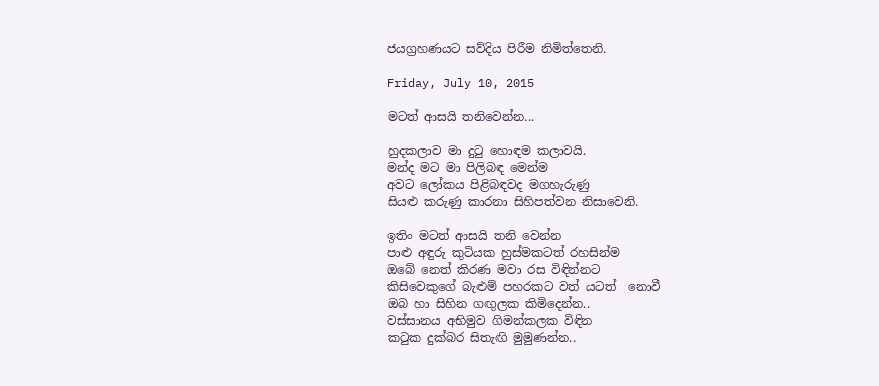ජයග්‍රහණයට සව්දිය පිරීම නිමිත්තෙනි.

Friday, July 10, 2015

මටත් ආසයි තනිවෙන්න...

හුදකලාව මා දුටු හොඳම කලාවයි.
මන්ද මට මා පිලිබඳ මෙන්ම
අවට ලෝකය පිළිබඳවද මගහැරුණු
සියළු කරුණු කාරනා සිහිපත්වන නිසාවෙනි.

ඉතිං මටත් ආසයි තනි වෙන්න
පාළු අඳුරු කුටියක හුස්මකටත් රහසින්ම
ඔබේ නෙත් කිරණ මවා රස විඳින්නට
කිසිවෙකුගේ බැළුම් පහරකට වත් යටත්  නොවී
ඔබ හා සිහින ගඟුලක කිමිදෙන්න..
වස්සානය අභිමුව ගිමන්කලක විඳින
කටුක දුක්බර සිතැඟි මුමුණන්න..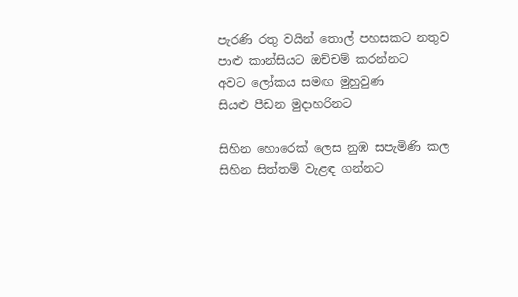පැරණි රතු වයින් තොල් පහසකට නතුව
පාළු කාන්සියට ඔච්චම් කරන්නට
අවට ලෝකය සමඟ මුහුවුණ
සියළු පීඩන මුදාහරිනට

සිහින හොරෙක් ලෙස නුඹ සපැමිණි කල
සිහින සිත්තම් වැළඳ ගන්නට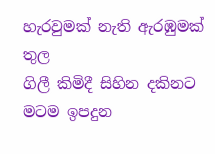හැරවුමක් නැති ඇරඹුමක් තුල
ගිලී කිමිදී සිහින දකිනට
මටම ඉපදුන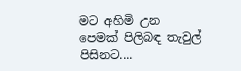මට අහිමි උන
පෙමක් පිලිබඳ තැවුල් පිසිනට....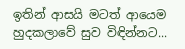ඉතින් ආසයි මටත් ආයෙම
හුදකලාවේ සුව විඳින්නට...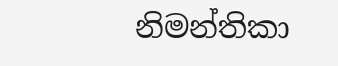නිමන්තිකා